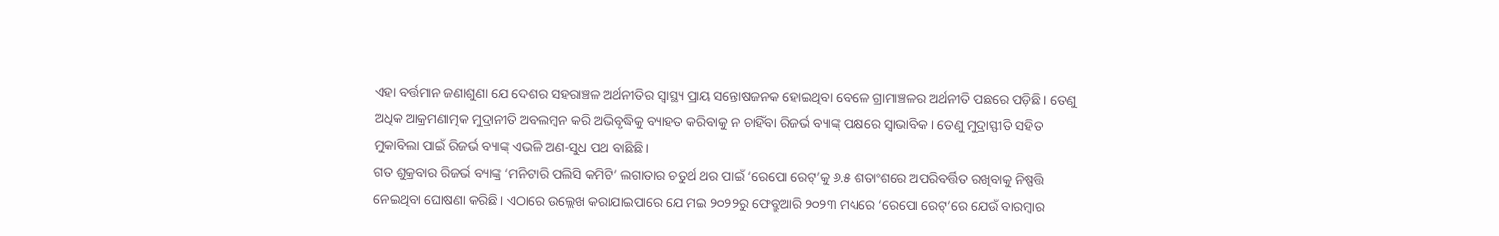ଏହା ବର୍ତ୍ତମାନ ଜଣାଶୁଣା ଯେ ଦେଶର ସହରାଞ୍ଚଳ ଅର୍ଥନୀତିର ସ୍ବାସ୍ଥ୍ୟ ପ୍ରାୟ ସନ୍ତୋଷଜନକ ହୋଇଥିବା ବେଳେ ଗ୍ରାମାଞ୍ଚଳର ଅର୍ଥନୀତି ପଛରେ ପଡ଼ିଛି। ତେଣୁ ଅଧିକ ଆକ୍ରମଣାତ୍ମକ ମୁଦ୍ରାନୀତି ଅବଲମ୍ବନ କରି ଅଭିବୃଦ୍ଧିକୁ ବ୍ୟାହତ କରିବାକୁ ନ ଚାହିଁବା ରିଜର୍ଭ ବ୍ୟାଙ୍କ୍ ପକ୍ଷରେ ସ୍ବାଭାବିକ। ତେଣୁ ମୁଦ୍ରାସ୍ଫୀତି ସହିତ ମୁକାବିଲା ପାଇଁ ରିଜର୍ଭ ବ୍ୟାଙ୍କ୍ ଏଭଳି ଅଣ-ସୁଧ ପଥ ବାଛିଛି।
ଗତ ଶୁକ୍ରବାର ରିଜର୍ଭ ବ୍ୟାଙ୍କ୍ର ‘ମନିଟାରି ପଲିସି କମିଟି’ ଲଗାତାର ଚତୁର୍ଥ ଥର ପାଇଁ ‘ରେପୋ ରେଟ୍’କୁ ୬.୫ ଶତାଂଶରେ ଅପରିବର୍ତ୍ତିତ ରଖିବାକୁ ନିଷ୍ପତ୍ତି ନେଇଥିବା ଘୋଷଣା କରିଛି। ଏଠାରେ ଉଲ୍ଲେଖ କରାଯାଇପାରେ ଯେ ମଇ ୨୦୨୨ରୁ ଫେବ୍ରୁଆରି ୨୦୨୩ ମଧ୍ୟରେ ‘ରେପୋ ରେଟ୍’ରେ ଯେଉଁ ବାରମ୍ବାର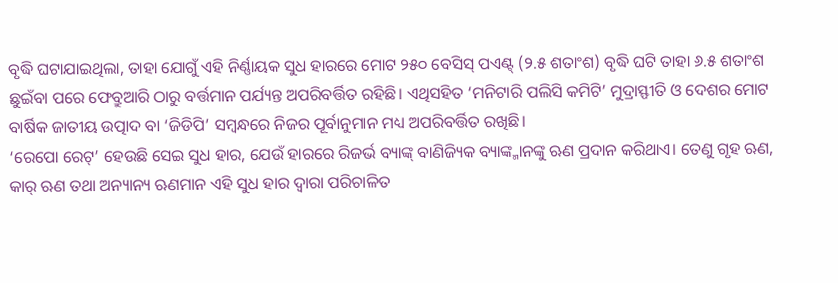ବୃଦ୍ଧି ଘଟାଯାଇଥିଲା, ତାହା ଯୋଗୁଁ ଏହି ନିର୍ଣ୍ଣାୟକ ସୁଧ ହାରରେ ମୋଟ ୨୫୦ ବେସିସ୍ ପଏଣ୍ଟ୍ (୨.୫ ଶତାଂଶ) ବୃଦ୍ଧି ଘଟି ତାହା ୬.୫ ଶତାଂଶ ଛୁଇଁବା ପରେ ଫେବ୍ରୁଆରି ଠାରୁ ବର୍ତ୍ତମାନ ପର୍ଯ୍ୟନ୍ତ ଅପରିବର୍ତ୍ତିତ ରହିଛି। ଏଥିସହିତ ‘ମନିଟାରି ପଲିସି କମିଟି’ ମୁଦ୍ରାସ୍ଫୀତି ଓ ଦେଶର ମୋଟ ବାର୍ଷିକ ଜାତୀୟ ଉତ୍ପାଦ ବା ‘ଜିଡିପି’ ସମ୍ବନ୍ଧରେ ନିଜର ପୂର୍ବାନୁମାନ ମଧ୍ୟ ଅପରିବର୍ତ୍ତିତ ରଖିଛି।
‘ରେପୋ ରେଟ୍’ ହେଉଛି ସେଇ ସୁଧ ହାର, ଯେଉଁ ହାରରେ ରିଜର୍ଭ ବ୍ୟାଙ୍କ୍ ବାଣିଜ୍ୟିକ ବ୍ୟାଙ୍କ୍ମାନଙ୍କୁ ଋଣ ପ୍ରଦାନ କରିଥାଏ। ତେଣୁ ଗୃହ ଋଣ, କାର୍ ଋଣ ତଥା ଅନ୍ୟାନ୍ୟ ଋଣମାନ ଏହି ସୁଧ ହାର ଦ୍ବାରା ପରିଚାଳିତ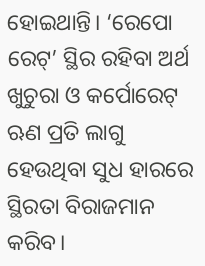ହୋଇଥାନ୍ତି। ‘ରେପୋ ରେଟ୍’ ସ୍ଥିର ରହିବା ଅର୍ଥ ଖୁଚୁରା ଓ କର୍ପୋରେଟ୍ ଋଣ ପ୍ରତି ଲାଗୁ ହେଉଥିବା ସୁଧ ହାରରେ ସ୍ଥିରତା ବିରାଜମାନ କରିବ।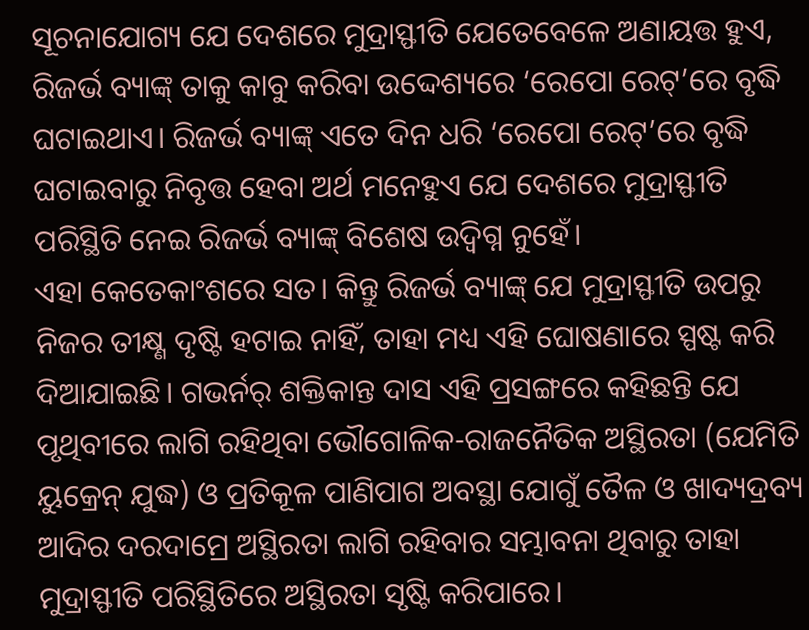ସୂଚନାଯୋଗ୍ୟ ଯେ ଦେଶରେ ମୁଦ୍ରାସ୍ଫୀତି ଯେତେବେଳେ ଅଣାୟତ୍ତ ହୁଏ, ରିଜର୍ଭ ବ୍ୟାଙ୍କ୍ ତାକୁ କାବୁ କରିବା ଉଦ୍ଦେଶ୍ୟରେ ‘ରେପୋ ରେଟ୍’ରେ ବୃଦ୍ଧି ଘଟାଇଥାଏ। ରିଜର୍ଭ ବ୍ୟାଙ୍କ୍ ଏତେ ଦିନ ଧରି ‘ରେପୋ ରେଟ୍’ରେ ବୃଦ୍ଧି ଘଟାଇବାରୁ ନିବୃତ୍ତ ହେବା ଅର୍ଥ ମନେହୁଏ ଯେ ଦେଶରେ ମୁଦ୍ରାସ୍ଫୀତି ପରିସ୍ଥିତି ନେଇ ରିଜର୍ଭ ବ୍ୟାଙ୍କ୍ ବିଶେଷ ଉଦ୍ବିଗ୍ନ ନୁହେଁ।
ଏହା କେତେକାଂଶରେ ସତ। କିନ୍ତୁ ରିଜର୍ଭ ବ୍ୟାଙ୍କ୍ ଯେ ମୁଦ୍ରାସ୍ଫୀତି ଉପରୁ ନିଜର ତୀକ୍ଷ୍ଣ ଦୃଷ୍ଟି ହଟାଇ ନାହିଁ, ତାହା ମଧ୍ୟ ଏହି ଘୋଷଣାରେ ସ୍ପଷ୍ଟ କରି ଦିଆଯାଇଛି। ଗଭର୍ନର୍ ଶକ୍ତିକାନ୍ତ ଦାସ ଏହି ପ୍ରସଙ୍ଗରେ କହିଛନ୍ତି ଯେ ପୃଥିବୀରେ ଲାଗି ରହିଥିବା ଭୌଗୋଳିକ-ରାଜନୈତିକ ଅସ୍ଥିରତା (ଯେମିତି ୟୁକ୍ରେନ୍ ଯୁଦ୍ଧ) ଓ ପ୍ରତିକୂଳ ପାଣିପାଗ ଅବସ୍ଥା ଯୋଗୁଁ ତୈଳ ଓ ଖାଦ୍ୟଦ୍ରବ୍ୟ ଆଦିର ଦରଦାମ୍ରେ ଅସ୍ଥିରତା ଲାଗି ରହିବାର ସମ୍ଭାବନା ଥିବାରୁ ତାହା ମୁଦ୍ରାସ୍ଫୀତି ପରିସ୍ଥିତିରେ ଅସ୍ଥିରତା ସୃଷ୍ଟି କରିପାରେ।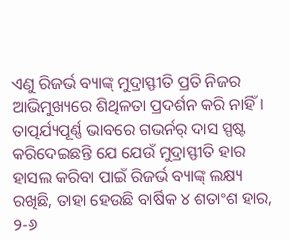ଏଣୁ ରିଜର୍ଭ ବ୍ୟାଙ୍କ୍ ମୁଦ୍ରାସ୍ଫୀତି ପ୍ରତି ନିଜର ଆଭିମୁଖ୍ୟରେ ଶିଥିଳତା ପ୍ରଦର୍ଶନ କରି ନାହିଁ। ତାତ୍ପର୍ଯ୍ୟପୂର୍ଣ୍ଣ ଭାବରେ ଗଭର୍ନର୍ ଦାସ ସ୍ପଷ୍ଟ କରିଦେଇଛନ୍ତି ଯେ ଯେଉଁ ମୁଦ୍ରାସ୍ଫୀତି ହାର ହାସଲ କରିବା ପାଇଁ ରିଜର୍ଭ ବ୍ୟାଙ୍କ୍ ଲକ୍ଷ୍ୟ ରଖିଛି, ତାହା ହେଉଛି ବାର୍ଷିକ ୪ ଶତାଂଶ ହାର, ୨-୬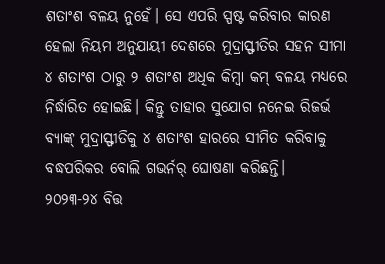ଶତାଂଶ ବଳୟ ନୁହେଁ। ସେ ଏପରି ସ୍ପଷ୍ଟ କରିବାର କାରଣ ହେଲା ନିୟମ ଅନୁଯାୟୀ ଦେଶରେ ମୁଦ୍ରାସ୍ଫୀତିର ସହନ ସୀମା ୪ ଶତାଂଶ ଠାରୁ ୨ ଶତାଂଶ ଅଧିକ କିମ୍ବା କମ୍ ବଳୟ ମଧ୍ୟରେ ନିର୍ଦ୍ଧାରିତ ହୋଇଛି। କିନ୍ତୁ ତାହାର ସୁଯୋଗ ନନେଇ ରିଜର୍ଭ ବ୍ୟାଙ୍କ୍ ମୁଦ୍ରାସ୍ଫୀତିକୁ ୪ ଶତାଂଶ ହାରରେ ସୀମିତ କରିବାକୁ ବଦ୍ଧପରିକର ବୋଲି ଗଭର୍ନର୍ ଘୋଷଣା କରିଛନ୍ତି।
୨୦୨୩-୨୪ ବିତ୍ତ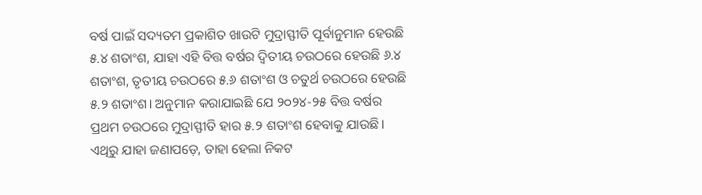ବର୍ଷ ପାଇଁ ସଦ୍ୟତମ ପ୍ରକାଶିତ ଖାଉଟି ମୁଦ୍ରାସ୍ଫୀତି ପୂର୍ବାନୁମାନ ହେଉଛି ୫.୪ ଶତାଂଶ, ଯାହା ଏହି ବିତ୍ତ ବର୍ଷର ଦ୍ବିତୀୟ ଚଉଠରେ ହେଉଛି ୬.୪ ଶତାଂଶ, ତୃତୀୟ ଚଉଠରେ ୫.୬ ଶତାଂଶ ଓ ଚତୁର୍ଥ ଚଉଠରେ ହେଉଛି ୫.୨ ଶତାଂଶ। ଅନୁମାନ କରାଯାଇଛି ଯେ ୨୦୨୪-୨୫ ବିତ୍ତ ବର୍ଷର ପ୍ରଥମ ଚଉଠରେ ମୁଦ୍ରାସ୍ଫୀତି ହାର ୫.୨ ଶତାଂଶ ହେବାକୁ ଯାଉଛି। ଏଥିରୁ ଯାହା ଜଣାପଡ଼େ, ତାହା ହେଲା ନିକଟ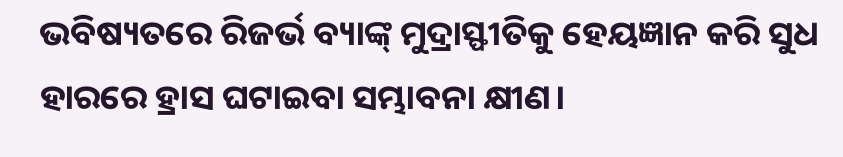ଭବିଷ୍ୟତରେ ରିଜର୍ଭ ବ୍ୟାଙ୍କ୍ ମୁଦ୍ରାସ୍ଫୀତିକୁ ହେୟଜ୍ଞାନ କରି ସୁଧ ହାରରେ ହ୍ରାସ ଘଟାଇବା ସମ୍ଭାବନା କ୍ଷୀଣ।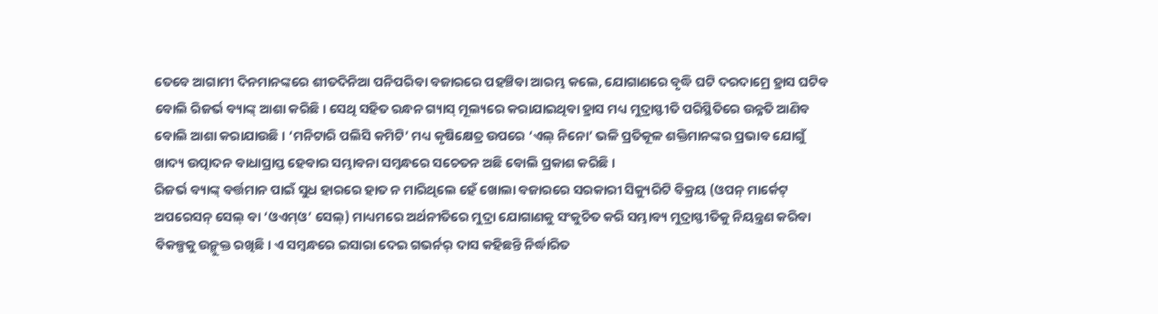ତେବେ ଆଗାମୀ ଦିନମାନଙ୍କରେ ଶୀତଦିନିଆ ପନିପରିବା ବଜାରରେ ପହଞ୍ଚିବା ଆରମ୍ଭ କଲେ, ଯୋଗାଣରେ ବୃଦ୍ଧି ଘଟି ଦରଦାମ୍ରେ ହ୍ରାସ ଘଟିବ ବୋଲି ରିଜର୍ଭ ବ୍ୟାଙ୍କ୍ ଆଶା କରିଛି। ସେଥି ସହିତ ରନ୍ଧନ ଗ୍ୟାସ୍ ମୂଲ୍ୟରେ କରାଯାଇଥିବା ହ୍ରାସ ମଧ୍ୟ ମୁଦ୍ରାସ୍ଫୀତି ପରିସ୍ଥିତିରେ ଉନ୍ନତି ଆଣିବ ବୋଲି ଆଶା କରାଯାଉଛି। ‘ମନିଟାରି ପଲିସି କମିଟି’ ମଧ୍ୟ କୃଷିକ୍ଷେତ୍ର ଉପରେ ‘ଏଲ୍ ନିନୋ’ ଭଳି ପ୍ରତିକୂଳ ଶକ୍ତିମାନଙ୍କର ପ୍ରଭାବ ଯୋଗୁଁ ଖାଦ୍ୟ ଉତ୍ପାଦନ ବାଧାପ୍ରାପ୍ତ ହେବାର ସମ୍ଭାବନା ସମ୍ବନ୍ଧରେ ସଚେତନ ଅଛି ବୋଲି ପ୍ରକାଶ କରିଛି।
ରିଜର୍ଭ ବ୍ୟାଙ୍କ୍ ବର୍ତ୍ତମାନ ପାଇଁ ସୁଧ ହାରରେ ହାତ ନ ମାରିଥିଲେ ହେଁ ଖୋଲା ବଜାରରେ ସରକାରୀ ସିକ୍ୟୁରିଟି ବିକ୍ରୟ (ଓପନ୍ ମାର୍କେଟ୍ ଅପରେସନ୍ ସେଲ୍ ବା ‘ଓଏମ୍ଓ’ ସେଲ୍) ମାଧ୍ୟମରେ ଅର୍ଥନୀତିରେ ମୁଦ୍ରା ଯୋଗାଣକୁ ସଂକୁଚିତ କରି ସମ୍ଭାବ୍ୟ ମୁଦ୍ରାସ୍ଫୀତିକୁ ନିୟନ୍ତ୍ରଣ କରିବା ବିକଳ୍ପକୁ ଉନ୍ମୁକ୍ତ ରଖିଛି। ଏ ସମ୍ବନ୍ଧରେ ଇସାରା ଦେଇ ଗଭର୍ନର୍ ଦାସ କହିଛନ୍ତି ନିର୍ଦ୍ଧାରିତ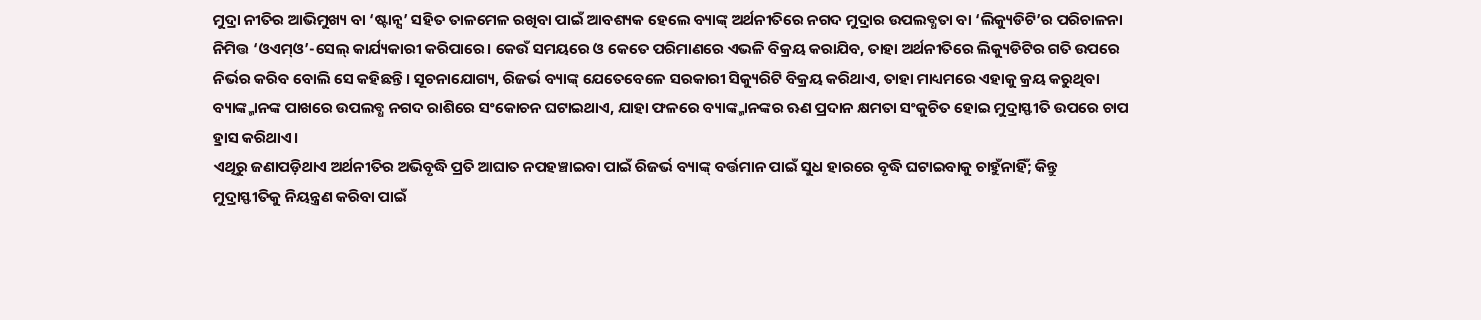ମୁଦ୍ରା ନୀତିର ଆଭିମୁଖ୍ୟ ବା ‘ଷ୍ଟାନ୍ସ’ ସହିତ ତାଳମେଳ ରଖିବା ପାଇଁ ଆବଶ୍ୟକ ହେଲେ ବ୍ୟାଙ୍କ୍ ଅର୍ଥନୀତିରେ ନଗଦ ମୁଦ୍ରାର ଉପଲବ୍ଧତା ବା ‘ଲିକ୍ୟୁଡିଟି’ର ପରିଚାଳନା ନିମିତ୍ତ ‘ଓଏମ୍ଓ’-ସେଲ୍ କାର୍ଯ୍ୟକାରୀ କରିପାରେ। କେଉଁ ସମୟରେ ଓ କେତେ ପରିମାଣରେ ଏଭଳି ବିକ୍ରୟ କରାଯିବ, ତାହା ଅର୍ଥନୀତିରେ ଲିକ୍ୟୁଡିଟିର ଗତି ଉପରେ ନିର୍ଭର କରିବ ବୋଲି ସେ କହିଛନ୍ତି। ସୂଚନାଯୋଗ୍ୟ, ରିଜର୍ଭ ବ୍ୟାଙ୍କ୍ ଯେତେବେଳେ ସରକାରୀ ସିକ୍ୟୁରିଟି ବିକ୍ରୟ କରିଥାଏ, ତାହା ମାଧ୍ୟମରେ ଏହାକୁ କ୍ରୟ କରୁଥିବା ବ୍ୟାଙ୍କ୍ମାନଙ୍କ ପାଖରେ ଉପଲବ୍ଧ ନଗଦ ରାଶିରେ ସଂକୋଚନ ଘଟାଇଥାଏ, ଯାହା ଫଳରେ ବ୍ୟାଙ୍କ୍ମାନଙ୍କର ଋଣ ପ୍ରଦାନ କ୍ଷମତା ସଂକୁଚିତ ହୋଇ ମୁଦ୍ରାସ୍ଫୀତି ଉପରେ ଚାପ ହ୍ରାସ କରିଥାଏ।
ଏଥିରୁ ଜଣାପଡ଼ିଥାଏ ଅର୍ଥନୀତିର ଅଭିବୃଦ୍ଧି ପ୍ରତି ଆଘାତ ନପହଞ୍ଚାଇବା ପାଇଁ ରିଜର୍ଭ ବ୍ୟାଙ୍କ୍ ବର୍ତ୍ତମାନ ପାଇଁ ସୁଧ ହାରରେ ବୃଦ୍ଧି ଘଟାଇବାକୁ ଚାହୁଁନାହିଁ; କିନ୍ତୁ ମୁଦ୍ରାସ୍ଫୀତିକୁ ନିୟନ୍ତ୍ରଣ କରିବା ପାଇଁ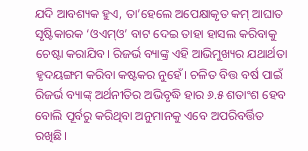ଯଦି ଆବଶ୍ୟକ ହୁଏ, ତା’ହେଲେ ଅପେକ୍ଷାକୃତ କମ୍ ଆଘାତ ସୃଷ୍ଟିକାରକ ‘ଓଏମ୍ଓ’ ବାଟ ଦେଇ ତାହା ହାସଲ କରିବାକୁ ଚେଷ୍ଟା କରାଯିବ। ରିଜର୍ଭ ବ୍ୟାଙ୍କ୍ର ଏହି ଆଭିମୁଖ୍ୟର ଯଥାର୍ଥତା ହୃଦୟଙ୍ଗମ କରିବା କଷ୍ଟକର ନୁହେଁ। ଚଳିତ ବିତ୍ତ ବର୍ଷ ପାଇଁ ରିଜର୍ଭ ବ୍ୟାଙ୍କ୍ ଅର୍ଥନୀତିର ଅଭିବୃଦ୍ଧି ହାର ୬.୫ ଶତାଂଶ ହେବ ବୋଲି ପୂର୍ବରୁ କରିଥିବା ଅନୁମାନକୁ ଏବେ ଅପରିବର୍ତ୍ତିତ ରଖିଛି।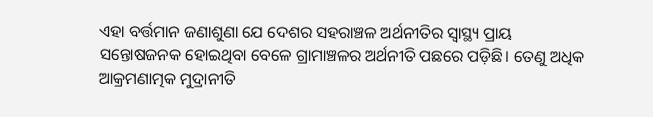ଏହା ବର୍ତ୍ତମାନ ଜଣାଶୁଣା ଯେ ଦେଶର ସହରାଞ୍ଚଳ ଅର୍ଥନୀତିର ସ୍ବାସ୍ଥ୍ୟ ପ୍ରାୟ ସନ୍ତୋଷଜନକ ହୋଇଥିବା ବେଳେ ଗ୍ରାମାଞ୍ଚଳର ଅର୍ଥନୀତି ପଛରେ ପଡ଼ିଛି। ତେଣୁ ଅଧିକ ଆକ୍ରମଣାତ୍ମକ ମୁଦ୍ରାନୀତି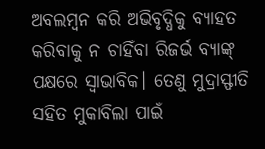ଅବଲମ୍ବନ କରି ଅଭିବୃଦ୍ଧିକୁ ବ୍ୟାହତ କରିବାକୁ ନ ଚାହିଁବା ରିଜର୍ଭ ବ୍ୟାଙ୍କ୍ ପକ୍ଷରେ ସ୍ବାଭାବିକ। ତେଣୁ ମୁଦ୍ରାସ୍ଫୀତି ସହିତ ମୁକାବିଲା ପାଇଁ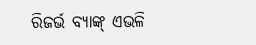ରିଜର୍ଭ ବ୍ୟାଙ୍କ୍ ଏଭଳି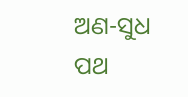ଅଣ-ସୁଧ ପଥ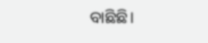ବାଛିଛି।